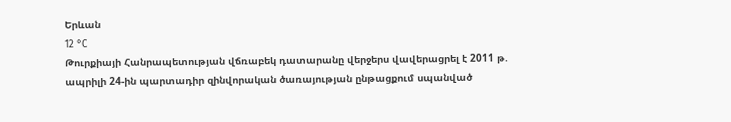Երևան
12 °C
Թուրքիայի Հանրապետության վճռաբեկ դատարանը վերջերս վավերացրել է 2011 թ. ապրիլի 24-ին պարտադիր զինվորական ծառայության ընթացքում սպանված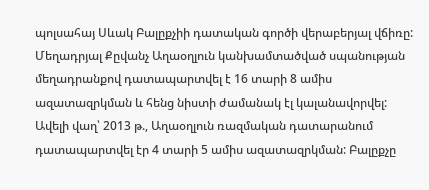պոլսահայ Սևակ Բալըքչիի դատական գործի վերաբերյալ վճիռը: Մեղադրյալ Քըվանչ Աղաօղլուն կանխամտածված սպանության մեղադրանքով դատապարտվել է 16 տարի 8 ամիս ազատազրկման և հենց նիստի ժամանակ էլ կալանավորվել: Ավելի վաղ՝ 2013 թ., Աղաօղլուն ռազմական դատարանում դատապարտվել էր 4 տարի 5 ամիս ազատազրկման: Բալըքչը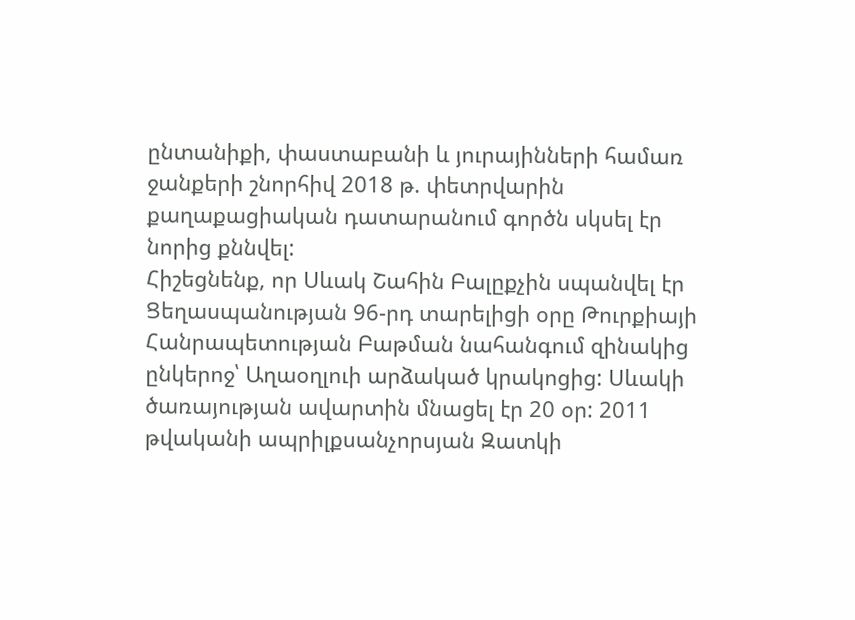ընտանիքի, փաստաբանի և յուրայինների համառ ջանքերի շնորհիվ 2018 թ. փետրվարին քաղաքացիական դատարանում գործն սկսել էր նորից քննվել:
Հիշեցնենք, որ Սևակ Շահին Բալըքչին սպանվել էր Ցեղասպանության 96-րդ տարելիցի օրը Թուրքիայի Հանրապետության Բաթման նահանգում զինակից ընկերոջ՝ Աղաօղլուի արձակած կրակոցից: Սևակի ծառայության ավարտին մնացել էր 20 օր: 2011 թվականի ապրիլքսանչորսյան Զատկի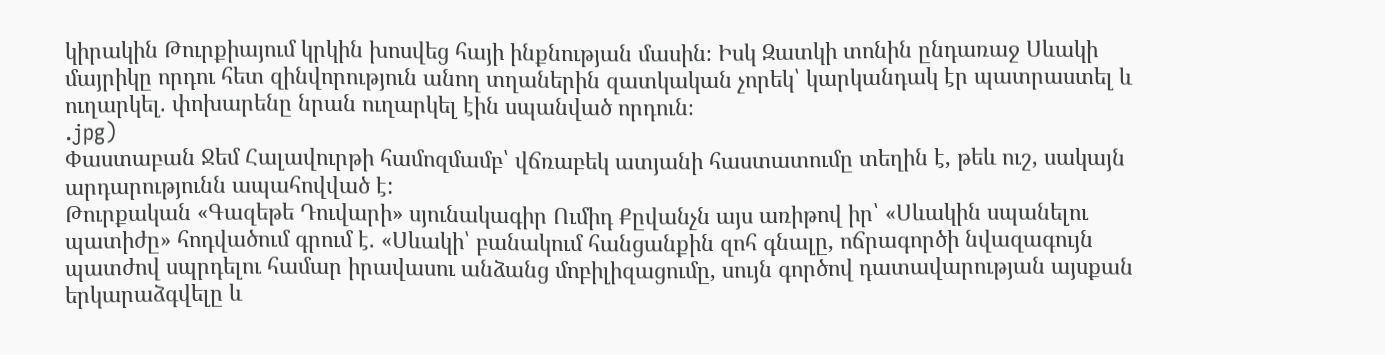կիրակին Թուրքիայում կրկին խոսվեց հայի ինքնության մասին։ Իսկ Զատկի տոնին ընդառաջ Սևակի մայրիկը որդու հետ զինվորություն անող տղաներին զատկական չորեկ՝ կարկանդակ էր պատրաստել և ուղարկել. փոխարենը նրան ուղարկել էին սպանված որդուն։
.jpg)
Փաստաբան Ջեմ Հալավուրթի համոզմամբ՝ վճռաբեկ ատյանի հաստատումը տեղին է, թեև ուշ, սակայն արդարությունն ապահովված է:
Թուրքական «Գազեթե Դուվարի» սյունակագիր Ումիդ Քըվանչն այս առիթով իր՝ «Սևակին սպանելու պատիժը» հոդվածում գրում է. «Սևակի՝ բանակում հանցանքին զոհ գնալը, ոճրագործի նվազագույն պատժով սպրդելու համար իրավասու անձանց մոբիլիզացումը, սույն գործով դատավարության այսքան երկարաձգվելը և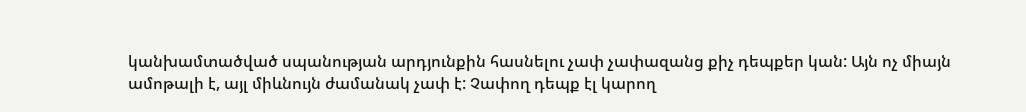կանխամտածված սպանության արդյունքին հասնելու չափ չափազանց քիչ դեպքեր կան: Այն ոչ միայն ամոթալի է, այլ միևնույն ժամանակ չափ է: Չափող դեպք էլ կարող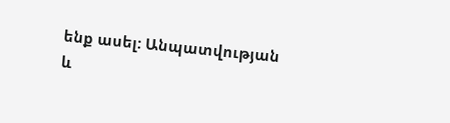ենք ասել: Անպատվության և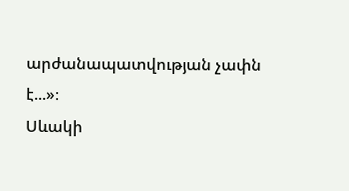արժանապատվության չափն է...»։
Սևակի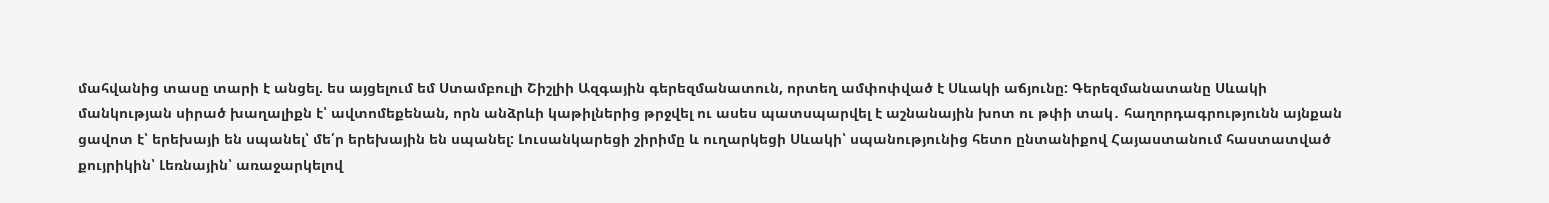մահվանից տասը տարի է անցել. ես այցելում եմ Ստամբուլի Շիշլիի Ազգային գերեզմանատուն, որտեղ ամփոփված է Սևակի աճյունը: Գերեզմանատանը Սևակի մանկության սիրած խաղալիքն է՝ ավտոմեքենան, որն անձրևի կաթիլներից թրջվել ու ասես պատսպարվել է աշնանային խոտ ու թփի տակ․ հաղորդագրությունն այնքան ցավոտ է՝ երեխայի են սպանել՝ մե՛ր երեխային են սպանել: Լուսանկարեցի շիրիմը և ուղարկեցի Սևակի՝ սպանությունից հետո ընտանիքով Հայաստանում հաստատված քույրիկին՝ Լեռնային՝ առաջարկելով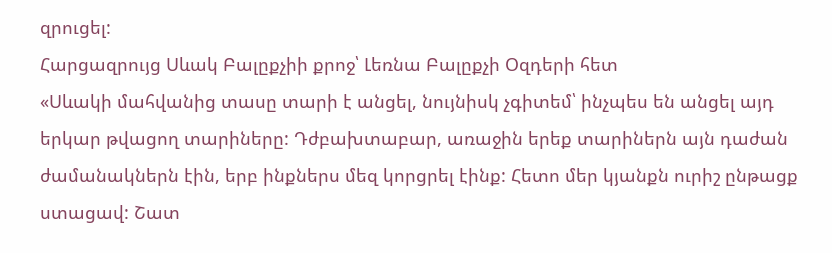զրուցել:
Հարցազրույց Սևակ Բալըքչիի քրոջ՝ Լեռնա Բալըքչի Օզդերի հետ
«Սևակի մահվանից տասը տարի է անցել, նույնիսկ չգիտեմ՝ ինչպես են անցել այդ երկար թվացող տարիները: Դժբախտաբար, առաջին երեք տարիներն այն դաժան ժամանակներն էին, երբ ինքներս մեզ կորցրել էինք: Հետո մեր կյանքն ուրիշ ընթացք ստացավ: Շատ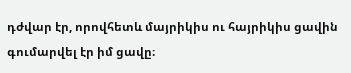դժվար էր, որովհետև մայրիկիս ու հայրիկիս ցավին գումարվել էր իմ ցավը։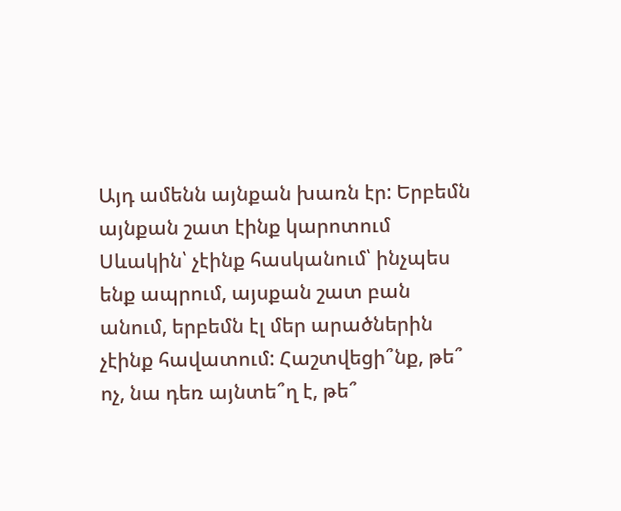Այդ ամենն այնքան խառն էր: Երբեմն այնքան շատ էինք կարոտում Սևակին՝ չէինք հասկանում՝ ինչպես ենք ապրում, այսքան շատ բան անում, երբեմն էլ մեր արածներին չէինք հավատում: Հաշտվեցի՞նք, թե՞ ոչ, նա դեռ այնտե՞ղ է, թե՞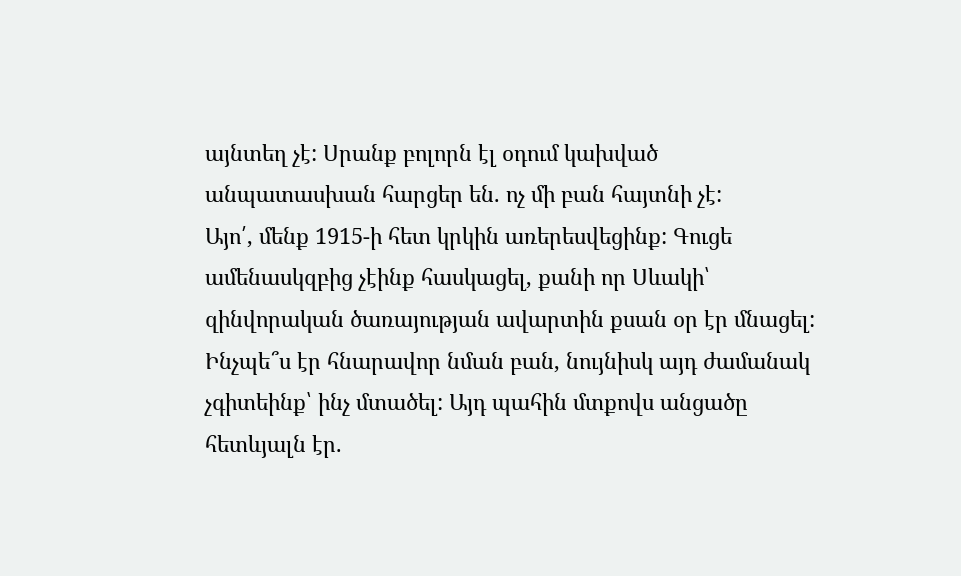այնտեղ չէ: Սրանք բոլորն էլ օդում կախված անպատասխան հարցեր են. ոչ մի բան հայտնի չէ:
Այո՛, մենք 1915-ի հետ կրկին առերեսվեցինք: Գուցե ամենասկզբից չէինք հասկացել, քանի որ Սևակի՝ զինվորական ծառայության ավարտին քսան օր էր մնացել: Ինչպե՞ս էր հնարավոր նման բան, նույնիսկ այդ ժամանակ չգիտեինք՝ ինչ մտածել: Այդ պահին մտքովս անցածը հետևյալն էր.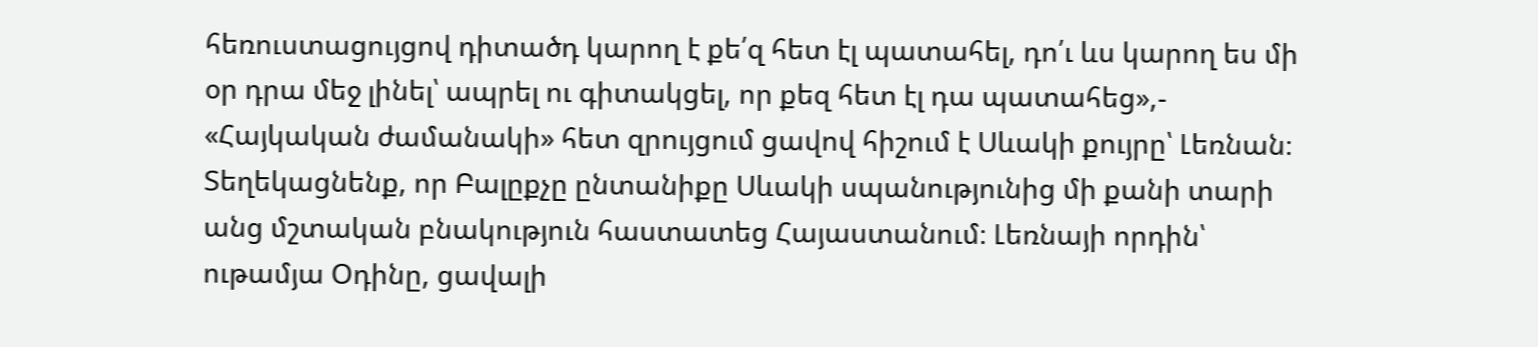հեռուստացույցով դիտածդ կարող է քե՛զ հետ էլ պատահել, դո՛ւ ևս կարող ես մի օր դրա մեջ լինել՝ ապրել ու գիտակցել, որ քեզ հետ էլ դա պատահեց»,- «Հայկական ժամանակի» հետ զրույցում ցավով հիշում է Սևակի քույրը՝ Լեռնան։
Տեղեկացնենք, որ Բալըքչը ընտանիքը Սևակի սպանությունից մի քանի տարի անց մշտական բնակություն հաստատեց Հայաստանում։ Լեռնայի որդին՝ ութամյա Օդինը, ցավալի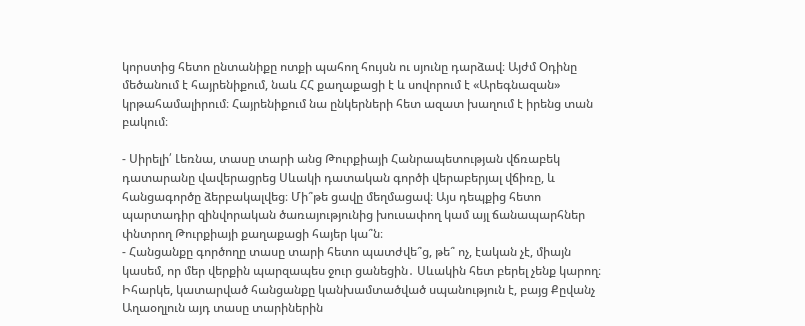կորստից հետո ընտանիքը ոտքի պահող հույսն ու սյունը դարձավ։ Այժմ Օդինը մեծանում է հայրենիքում, նաև ՀՀ քաղաքացի է և սովորում է «Արեգնազան» կրթահամալիրում։ Հայրենիքում նա ընկերների հետ ազատ խաղում է իրենց տան բակում։

- Սիրելի՛ Լեռնա, տասը տարի անց Թուրքիայի Հանրապետության վճռաբեկ դատարանը վավերացրեց Սևակի դատական գործի վերաբերյալ վճիռը, և հանցագործը ձերբակալվեց։ Մի՞թե ցավը մեղմացավ։ Այս դեպքից հետո պարտադիր զինվորական ծառայությունից խուսափող կամ այլ ճանապարհներ փնտրող Թուրքիայի քաղաքացի հայեր կա՞ն։
- Հանցանքը գործողը տասը տարի հետո պատժվե՞ց, թե՞ ոչ, էական չէ, միայն կասեմ, որ մեր վերքին պարզապես ջուր ցանեցին․ Սևակին հետ բերել չենք կարող։ Իհարկե, կատարված հանցանքը կանխամտածված սպանություն է, բայց Քըվանչ Աղաօղլուն այդ տասը տարիներին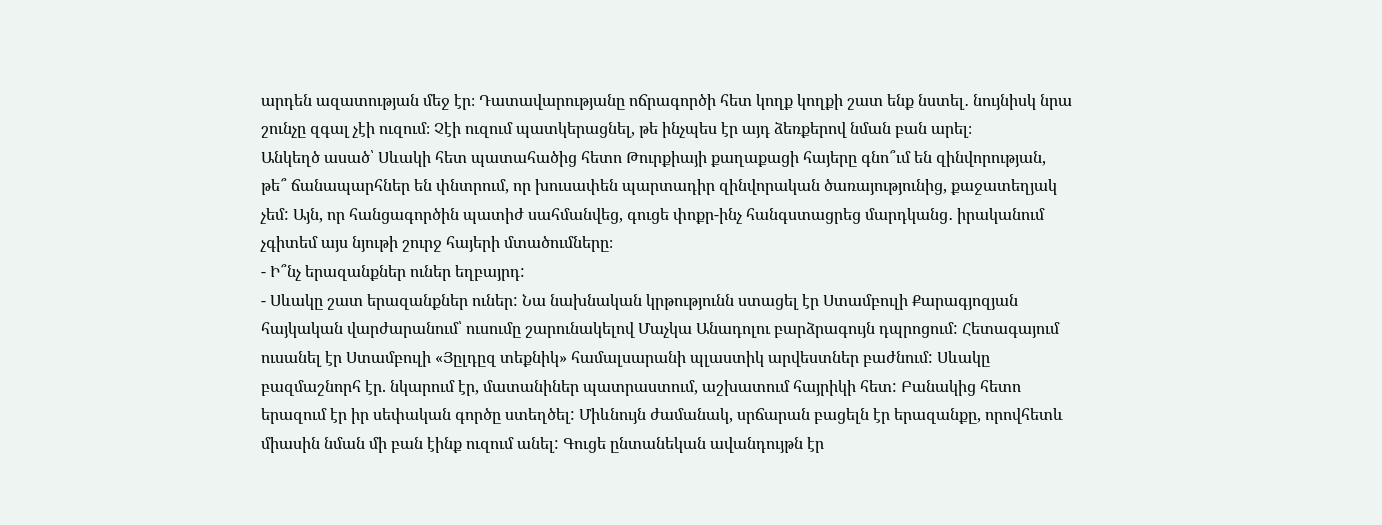արդեն ազատության մեջ էր։ Դատավարությանը ոճրագործի հետ կողք կողքի շատ ենք նստել․ նույնիսկ նրա շունչը զգալ չէի ուզում։ Չէի ուզում պատկերացնել, թե ինչպես էր այդ ձեռքերով նման բան արել։
Անկեղծ ասած՝ Սևակի հետ պատահածից հետո Թուրքիայի քաղաքացի հայերը գնո՞ւմ են զինվորության, թե՞ ճանապարհներ են փնտրում, որ խուսափեն պարտադիր զինվորական ծառայությունից, քաջատեղյակ չեմ: Այն, որ հանցագործին պատիժ սահմանվեց, գուցե փոքր-ինչ հանգստացրեց մարդկանց․ իրականում չգիտեմ այս նյութի շուրջ հայերի մտածումները։
- Ի՞նչ երազանքներ ուներ եղբայրդ:
- Սևակը շատ երազանքներ ուներ: Նա նախնական կրթությունն ստացել էր Ստամբուլի Քարագյոզյան հայկական վարժարանում՝ ուսումը շարունակելով Մաչկա Անադոլու բարձրագույն դպրոցում: Հետագայում ուսանել էր Ստամբուլի «Յըլդըզ տեքնիկ» համալսարանի պլաստիկ արվեստներ բաժնում: Սևակը բազմաշնորհ էր. նկարում էր, մատանիներ պատրաստում, աշխատում հայրիկի հետ: Բանակից հետո երազում էր իր սեփական գործը ստեղծել: Միևնույն ժամանակ, սրճարան բացելն էր երազանքը, որովհետև միասին նման մի բան էինք ուզում անել: Գուցե ընտանեկան ավանդույթն էր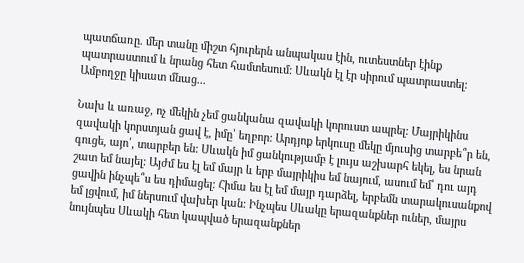պատճառը. մեր տանը միշտ հյուրերն անպակաս էին, ուտեստներ էինք պատրաստում և նրանց հետ համտեսում: Սևակն էլ էր սիրում պատրաստել: Ամբողջը կիսատ մնաց...

Նախ և առաջ, ոչ մեկին չեմ ցանկանա զավակի կորուստ ապրել: Մայրիկինս զավակի կորստյան ցավ է, իմը՝ եղբոր: Արդյոք երկուսը մեկը մյուսից տարբե՞ր են, գուցե, այո՛, տարբեր են: Սևակն իմ ցանկությամբ է լույս աշխարհ եկել, ես նրան շատ եմ նայել: Այժմ ես էլ եմ մայր և երբ մայրիկիս եմ նայում, ասում եմ՝ դու այդ ցավին ինչպե՞ս ես դիմացել։ Հիմա ես էլ եմ մայր դարձել, երբեմն տարակուսանքով եմ լցվում, իմ ներսում վախեր կան: Ինչպես Սևակը երազանքներ ուներ, մայրս նույնպես Սևակի հետ կապված երազանքներ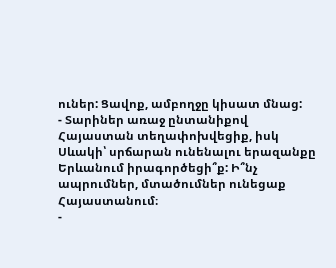ուներ: Ցավոք, ամբողջը կիսատ մնաց:
- Տարիներ առաջ ընտանիքով Հայաստան տեղափոխվեցիք, իսկ Սևակի՝ սրճարան ունենալու երազանքը Երևանում իրագործեցի՞ք: Ի՞նչ ապրումներ, մտածումներ ունեցաք Հայաստանում։
-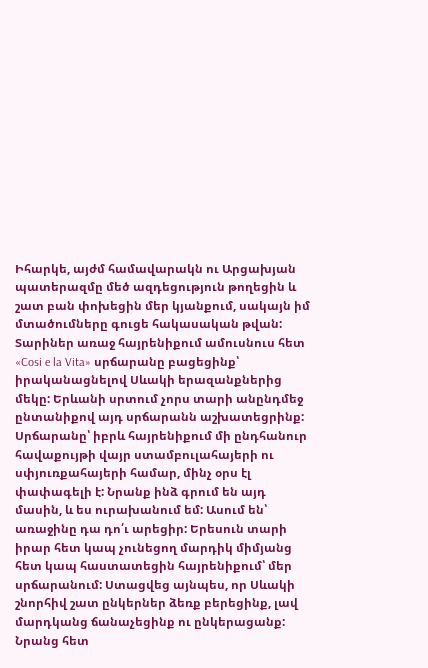Իհարկե, այժմ համավարակն ու Արցախյան պատերազմը մեծ ազդեցություն թողեցին և շատ բան փոխեցին մեր կյանքում, սակայն իմ մտածումները գուցե հակասական թվան: Տարիներ առաջ հայրենիքում ամուսնուս հետ «Cosi e la Vita» սրճարանը բացեցինք՝ իրականացնելով Սևակի երազանքներից մեկը: Երևանի սրտում չորս տարի անընդմեջ ընտանիքով այդ սրճարանն աշխատեցրինք: Սրճարանը՝ իբրև հայրենիքում մի ընդհանուր հավաքույթի վայր ստամբուլահայերի ու սփյուռքահայերի համար, մինչ օրս էլ փափագելի է: Նրանք ինձ գրում են այդ մասին, և ես ուրախանում եմ: Ասում են՝ առաջինը դա դո՛ւ արեցիր: Երեսուն տարի իրար հետ կապ չունեցող մարդիկ միմյանց հետ կապ հաստատեցին հայրենիքում՝ մեր սրճարանում: Ստացվեց այնպես, որ Սևակի շնորհիվ շատ ընկերներ ձեռք բերեցինք, լավ մարդկանց ճանաչեցինք ու ընկերացանք: Նրանց հետ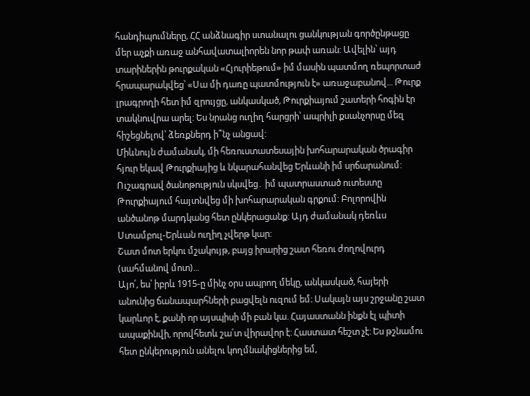հանդիպումները, ՀՀ անձնագիր ստանալու ցանկության գործընթացը մեր աչքի առաջ անհավատալիորեն նոր թափ առան: Ավելին՝ այդ տարիներին թուրքական «Հյուրիեթում» իմ մասին պատմող ռեպորտաժ հրապարակվեց՝ «Սա մի դառը պատմություն է» առաջաբանով... Թուրք լրագրողի հետ իմ զրույցը, անկասկած, Թուրքիայում շատերի հոգին էր տակնուվրա արել: Ես նրանց ուղիղ հարցրի՝ ապրիլի քսանչորսը մեզ հիշեցնելով՝ ձեռքներդ ի՞նչ անցավ:
Միևնույն ժամանակ, մի հեռուստատեսային խոհարարական ծրագիր հյուր եկավ Թուրքիայից և նկարահանվեց Երևանի իմ սրճարանում: Ուշագրավ ծանոթություն սկսվեց․ իմ պատրաստած ուտեստը Թուրքիայում հայտնվեց մի խոհարարական գրքում: Բոլորովին անծանոթ մարդկանց հետ ընկերացանք: Այդ ժամանակ դեռևս Ստամբուլ-Երևան ուղիղ չվերթ կար:
Շատ մոտ երկու մշակույթ, բայց իրարից շատ հեռու ժողովուրդ (սահմանով մոտ)...
Այո՛, ես՝ իբրև 1915-ը մինչ օրս ապրող մեկը, անկասկած, հայերի անունից ճանապարհների բացվելն ուզում եմ։ Սակայն այս շրջանը շատ կարևոր է, քանի որ այսպիսի մի բան կա. Հայաստանն ինքն էլ պիտի ապաքինվի, որովհետև շա՛տ վիրավոր է: Հաստատ հեշտ չէ: Ես թշնամու հետ ընկերություն անելու կողմնակիցներից եմ,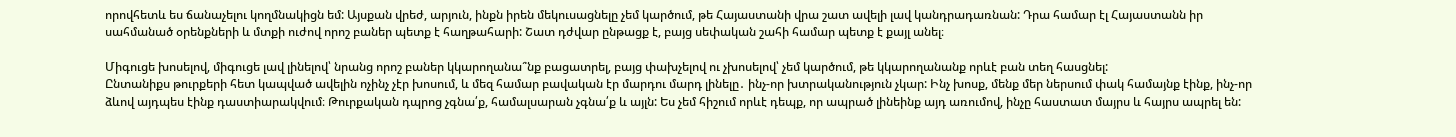որովհետև ես ճանաչելու կողմնակիցն եմ: Այսքան վրեժ, արյուն, ինքն իրեն մեկուսացնելը չեմ կարծում, թե Հայաստանի վրա շատ ավելի լավ կանդրադառնան: Դրա համար էլ Հայաստանն իր սահմանած օրենքների և մտքի ուժով որոշ բաներ պետք է հաղթահարի: Շատ դժվար ընթացք է, բայց սեփական շահի համար պետք է քայլ անել։

Միգուցե խոսելով, միգուցե լավ լինելով՝ նրանց որոշ բաներ կկարողանա՞նք բացատրել, բայց փախչելով ու չխոսելով՝ չեմ կարծում, թե կկարողանանք որևէ բան տեղ հասցնել:
Ընտանիքս թուրքերի հետ կապված ավելին ոչինչ չէր խոսում, և մեզ համար բավական էր մարդու մարդ լինելը․ ինչ-որ խտրականություն չկար: Ինչ խոսք, մենք մեր ներսում փակ համայնք էինք, ինչ-որ ձևով այդպես էինք դաստիարակվում։ Թուրքական դպրոց չգնա՛ք, համալսարան չգնա՛ք և այլն: Ես չեմ հիշում որևէ դեպք, որ ապրած լինեինք այդ առումով, ինչը հաստատ մայրս և հայրս ապրել են: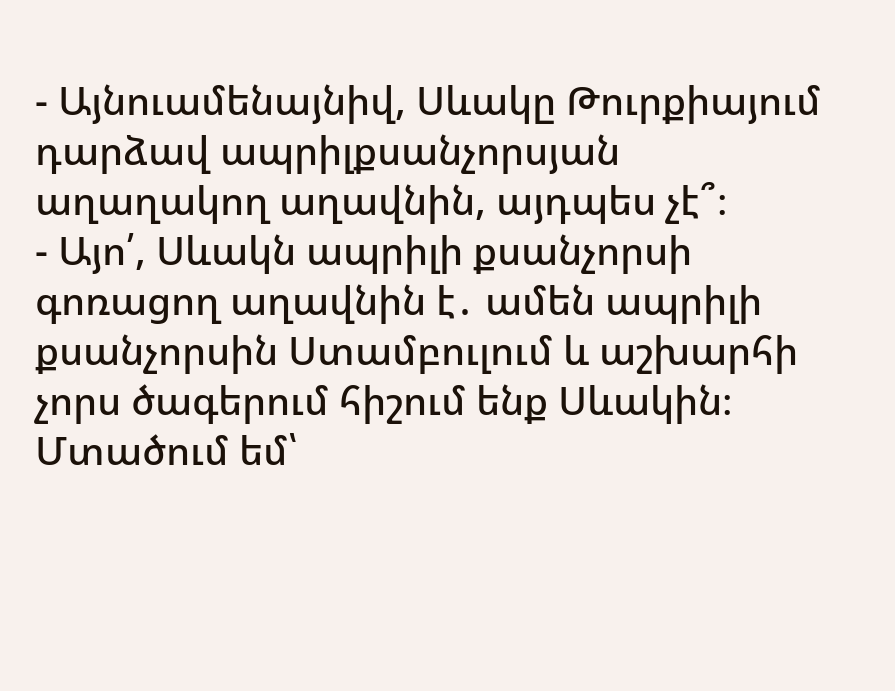- Այնուամենայնիվ, Սևակը Թուրքիայում դարձավ ապրիլքսանչորսյան աղաղակող աղավնին, այդպես չէ՞։
- Այո՛, Սևակն ապրիլի քսանչորսի գոռացող աղավնին է․ ամեն ապրիլի քսանչորսին Ստամբուլում և աշխարհի չորս ծագերում հիշում ենք Սևակին։ Մտածում եմ՝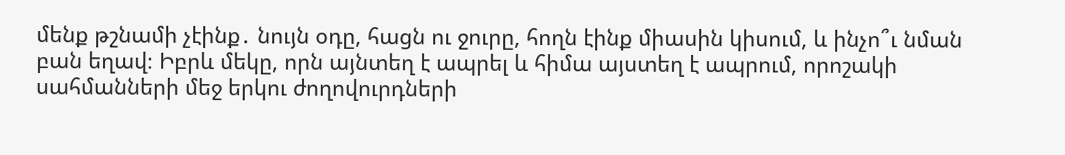մենք թշնամի չէինք․ նույն օդը, հացն ու ջուրը, հողն էինք միասին կիսում, և ինչո՞ւ նման բան եղավ։ Իբրև մեկը, որն այնտեղ է ապրել և հիմա այստեղ է ապրում, որոշակի սահմանների մեջ երկու ժողովուրդների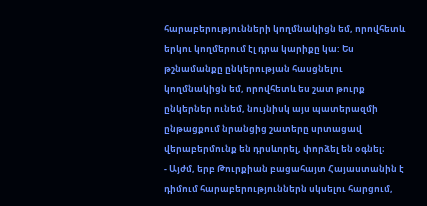հարաբերությունների կողմնակիցն եմ, որովհետև երկու կողմերում էլ դրա կարիքը կա: Ես թշնամանքը ընկերության հասցնելու կողմնակիցն եմ, որովհետև ես շատ թուրք ընկերներ ունեմ, նույնիսկ այս պատերազմի ընթացքում նրանցից շատերը սրտացավ վերաբերմունք են դրսևորել, փորձել են օգնել։
- Այժմ, երբ Թուրքիան բացահայտ Հայաստանին է դիմում հարաբերություններն սկսելու հարցում,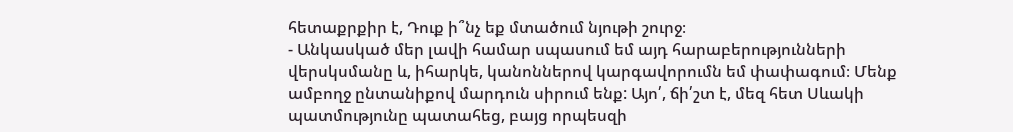հետաքրքիր է, Դուք ի՞նչ եք մտածում նյութի շուրջ։
- Անկասկած մեր լավի համար սպասում եմ այդ հարաբերությունների վերսկսմանը և, իհարկե, կանոններով կարգավորումն եմ փափագում։ Մենք ամբողջ ընտանիքով մարդուն սիրում ենք: Այո՛, ճի՛շտ է, մեզ հետ Սևակի պատմությունը պատահեց, բայց որպեսզի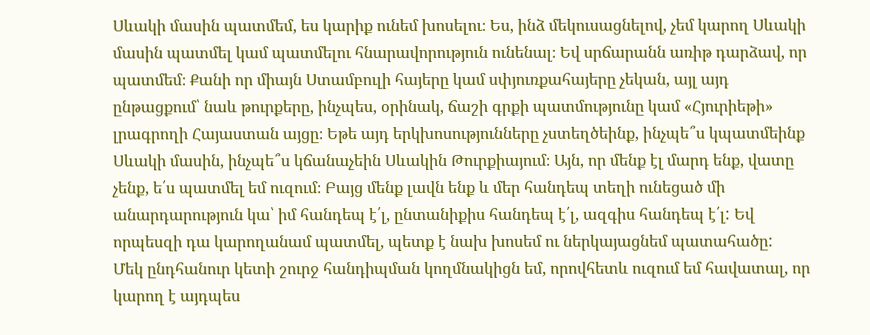Սևակի մասին պատմեմ, ես կարիք ունեմ խոսելու։ Ես, ինձ մեկուսացնելով, չեմ կարող Սևակի մասին պատմել կամ պատմելու հնարավորություն ունենալ։ Եվ սրճարանն առիթ դարձավ, որ պատմեմ։ Քանի որ միայն Ստամբուլի հայերը կամ սփյուռքահայերը չեկան, այլ այդ ընթացքում՝ նաև թուրքերը, ինչպես, օրինակ, ճաշի գրքի պատմությունը կամ «Հյուրիեթի» լրագրողի Հայաստան այցը։ Եթե այդ երկխոսությունները չստեղծեինք, ինչպե՞ս կպատմեինք Սևակի մասին, ինչպե՞ս կճանաչեին Սևակին Թուրքիայում։ Այն, որ մենք էլ մարդ ենք, վատը չենք, ե՛ս պատմել եմ ուզում։ Բայց մենք լավն ենք և մեր հանդեպ տեղի ունեցած մի անարդարություն կա՝ իմ հանդեպ է՛լ, ընտանիքիս հանդեպ է՛լ, ազգիս հանդեպ է՛լ: Եվ որպեսզի դա կարողանամ պատմել, պետք է նախ խոսեմ ու ներկայացնեմ պատահածը:
Մեկ ընդհանուր կետի շուրջ հանդիպման կողմնակիցն եմ, որովհետև ուզում եմ հավատալ, որ կարող է այդպես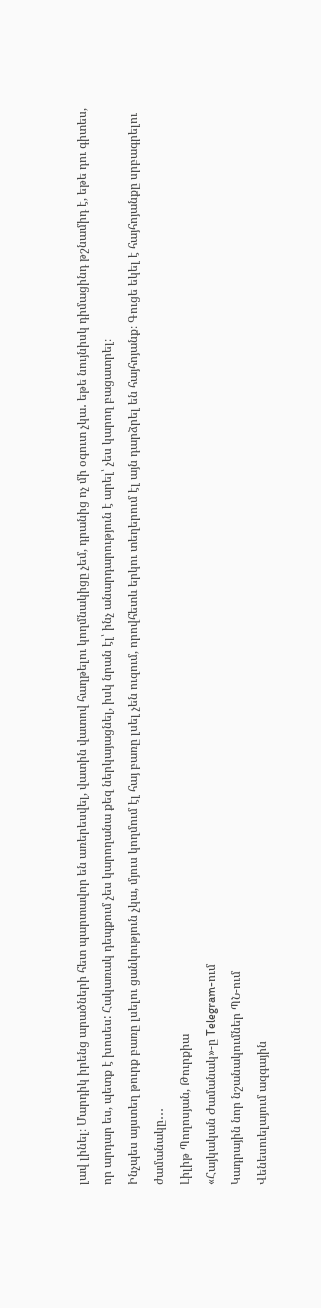լավ լինել։ Մարդիկ իրենց արածների հետ պարտավոր են առերեսվել, վատին վատով հաղթելու կողմնակիցը չեմ, դրանից ոչ մի օգուտ չկա․ եթե նույնիսկ դիմացինդ թշնամիդ է, եթե դու գիտես, որ արդար ես, պետք է խոսես: Հակառակ դեպքում չես կարողանա քեզ ներկայացնել, իսկ նրան էլ՝ ինչ անարդարություն է արել՝ չես կարող բացատրել։
Ինչպես այստեղ թուրք բառը լսելու ցանկություն չկա, մյուս կողմում էլ հայ բառը լսել չեն ուզում, որովհետև երկու տեղերում էլ այն դարձրել են հայհոյանք։ Գուցե եկել է հայհոյանքը սրբագրելու ժամանակը․․․
Լիլիթ Պողոսյան, Թուրքիա
«Հայկական Ժամանակ»-ը Telegram-ում
Կադրային նոր նշանակումներ ՊՆ-ում
Վենեսուելայում ազգային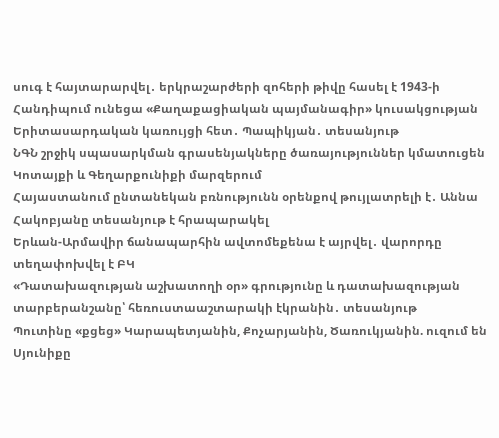սուգ է հայտարարվել․ երկրաշարժերի զոհերի թիվը հասել է 1943-ի
Հանդիպում ունեցա «Քաղաքացիական պայմանագիր» կուսակցության Երիտասարդական կառույցի հետ․ Պապիկյան․ տեսանյութ
ՆԳՆ շրջիկ սպասարկման գրասենյակները ծառայություններ կմատուցեն Կոտայքի և Գեղարքունիքի մարզերում
Հայաստանում ընտանեկան բռնությունն օրենքով թույլատրելի է․ Աննա Հակոբյանը տեսանյութ է հրապարակել
Երևան-Արմավիր ճանապարհին ավտոմեքենա է այրվել․ վարորդը տեղափոխվել է ԲԿ
«Դատախազության աշխատողի օր» գրությունը և դատախազության տարբերանշանը՝ հեռուստաաշտարակի էկրանին․ տեսանյութ
Պուտինը «քցեց» Կարապետյանին, Քոչարյանին, Ծառուկյանին. ուզում են Սյունիքը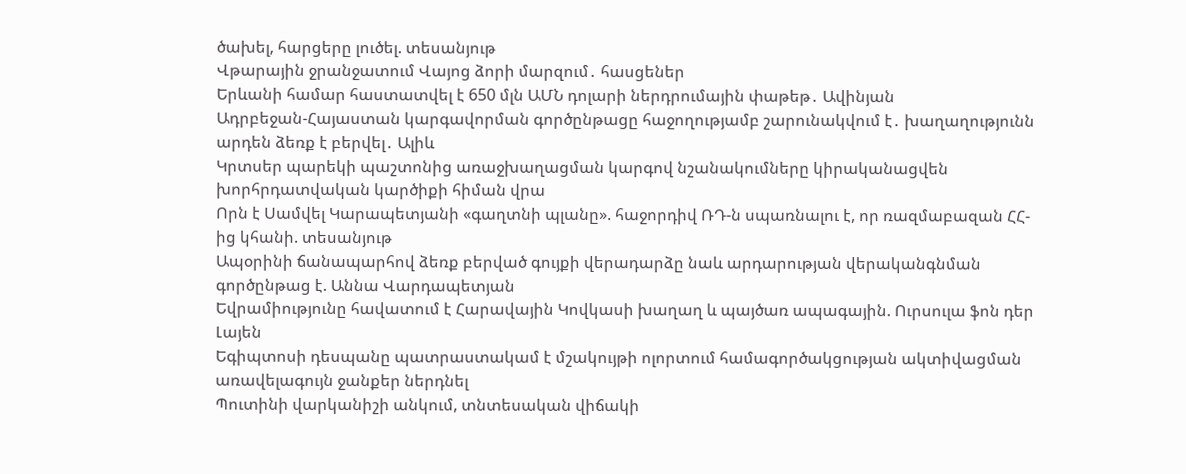ծախել, հարցերը լուծել. տեսանյութ
Վթարային ջրանջատում Վայոց ձորի մարզում․ հասցեներ
Երևանի համար հաստատվել է 650 մլն ԱՄՆ դոլարի ներդրումային փաթեթ․ Ավինյան
Ադրբեջան-Հայաստան կարգավորման գործընթացը հաջողությամբ շարունակվում է․ խաղաղությունն արդեն ձեռք է բերվել․ Ալիև
Կրտսեր պարեկի պաշտոնից առաջխաղացման կարգով նշանակումները կիրականացվեն խորհրդատվական կարծիքի հիման վրա
Որն է Սամվել Կարապետյանի «գաղտնի պլանը». հաջորդիվ ՌԴ-ն սպառնալու է, որ ռազմաբազան ՀՀ-ից կհանի. տեսանյութ
Ապօրինի ճանապարհով ձեռք բերված գույքի վերադարձը նաև արդարության վերականգնման գործընթաց է. Աննա Վարդապետյան
Եվրամիությունը հավատում է Հարավային Կովկասի խաղաղ և պայծառ ապագային. Ուրսուլա ֆոն դեր Լայեն
Եգիպտոսի դեսպանը պատրաստակամ է մշակույթի ոլորտում համագործակցության ակտիվացման առավելագույն ջանքեր ներդնել
Պուտինի վարկանիշի անկում, տնտեսական վիճակի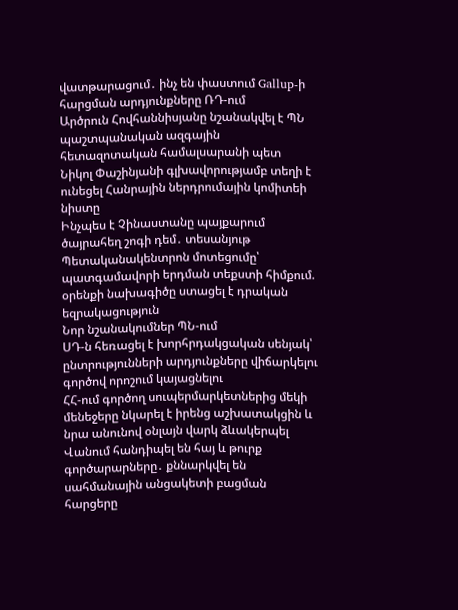վատթարացում․ ինչ են փաստում Gallup-ի հարցման արդյունքները ՌԴ-ում
Արծրուն Հովհաննիսյանը նշանակվել է ՊՆ պաշտպանական ազգային հետազոտական համալսարանի պետ
Նիկոլ Փաշինյանի գլխավորությամբ տեղի է ունեցել Հանրային ներդրումային կոմիտեի նիստը
Ինչպես է Չինաստանը պայքարում ծայրահեղ շոգի դեմ․ տեսանյութ
Պետականակենտրոն մոտեցումը՝ պատգամավորի երդման տեքստի հիմքում. օրենքի նախագիծը ստացել է դրական եզրակացություն
Նոր նշանակումներ ՊՆ-ում
ՍԴ-ն հեռացել է խորհրդակցական սենյակ՝ ընտրությունների արդյունքները վիճարկելու գործով որոշում կայացնելու
ՀՀ-ում գործող սուպերմարկետներից մեկի մենեջերը նկարել է իրենց աշխատակցին և նրա անունով օնլայն վարկ ձևակերպել
Վանում հանդիպել են հայ և թուրք գործարարները․ քննարկվել են սահմանային անցակետի բացման հարցերը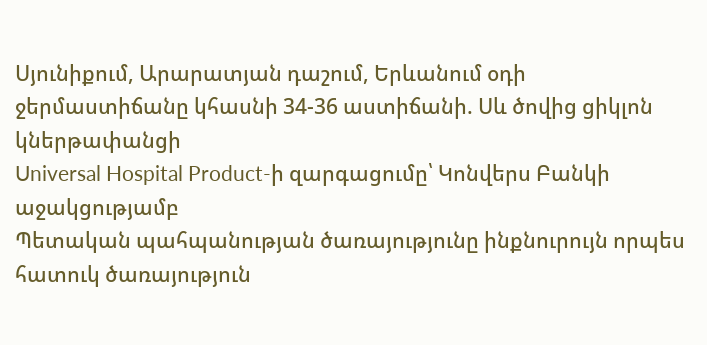Սյունիքում, Արարատյան դաշում, Երևանում օդի ջերմաստիճանը կհասնի 34-36 աստիճանի. Սև ծովից ցիկլոն կներթափանցի
Universal Hospital Product-ի զարգացումը՝ Կոնվերս Բանկի աջակցությամբ
Պետական պահպանության ծառայությունը ինքնուրույն որպես հատուկ ծառայություն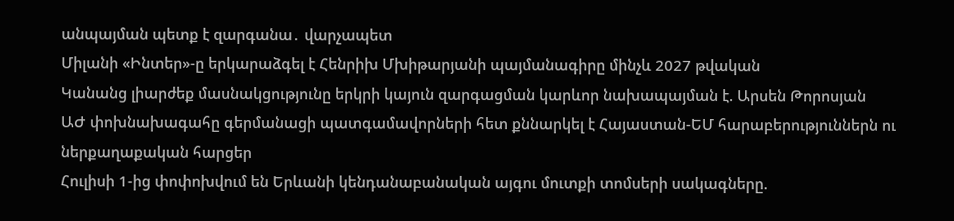անպայման պետք է զարգանա․ վարչապետ
Միլանի «Ինտեր»-ը երկարաձգել է Հենրիխ Մխիթարյանի պայմանագիրը մինչև 2027 թվական
Կանանց լիարժեք մասնակցությունը երկրի կայուն զարգացման կարևոր նախապայման է. Արսեն Թորոսյան
ԱԺ փոխնախագահը գերմանացի պատգամավորների հետ քննարկել է Հայաստան-ԵՄ հարաբերություններն ու ներքաղաքական հարցեր
Հուլիսի 1-ից փոփոխվում են Երևանի կենդանաբանական այգու մուտքի տոմսերի սակագները.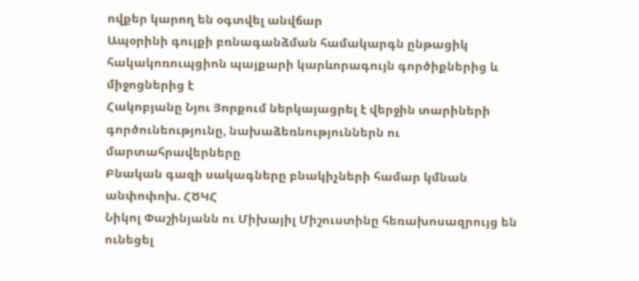ովքեր կարող են օգտվել անվճար
Ապօրինի գույքի բռնագանձման համակարգն ընթացիկ հակակոռուպցիոն պայքարի կարևորագույն գործիքներից և միջոցներից է
Հակոբյանը Նյու Յորքում ներկայացրել է վերջին տարիների գործունեությունը, նախաձեռնություններն ու մարտահրավերները
Բնական գազի սակագները բնակիչների համար կմնան անփոփոխ. ՀԾԿՀ
Նիկոլ Փաշինյանն ու Միխայիլ Միշուստինը հեռախոսազրույց են ունեցել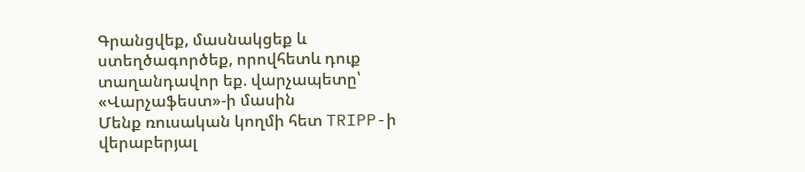Գրանցվեք, մասնակցեք և ստեղծագործեք, որովհետև դուք տաղանդավոր եք. վարչապետը՝ «Վարչաֆեստ»-ի մասին
Մենք ռուսական կողմի հետ TRIPP-ի վերաբերյալ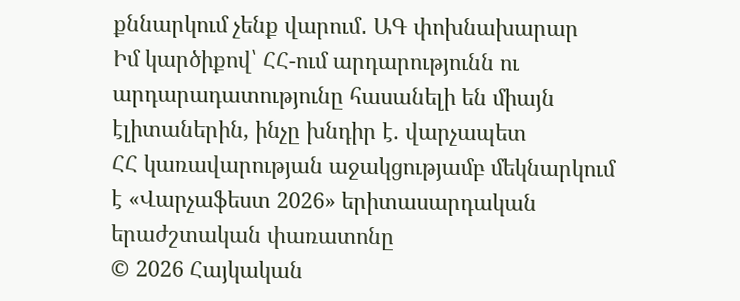քննարկում չենք վարում․ ԱԳ փոխնախարար
Իմ կարծիքով՝ ՀՀ-ում արդարությունն ու արդարադատությունը հասանելի են միայն էլիտաներին, ինչը խնդիր է. վարչապետ
ՀՀ կառավարության աջակցությամբ մեկնարկում է «Վարչաֆեստ 2026» երիտասարդական երաժշտական փառատոնը
© 2026 Հայկական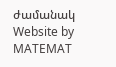ժամանակ
Website by MATEMAT